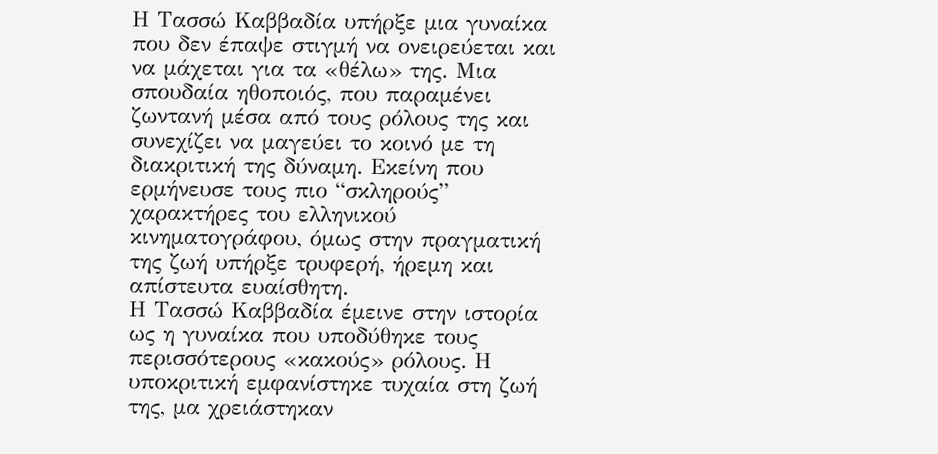Η Τασσώ Καββαδία υπήρξε μια γυναίκα που δεν έπαψε στιγμή να ονειρεύεται και να μάχεται για τα «θέλω» της. Μια σπουδαία ηθοποιός, που παραμένει ζωντανή μέσα από τους ρόλους της και συνεχίζει να μαγεύει το κοινό με τη διακριτική της δύναμη. Εκείνη που ερμήνευσε τους πιο “σκληρούς” χαρακτήρες του ελληνικού κινηματογράφου, όμως στην πραγματική της ζωή υπήρξε τρυφερή, ήρεμη και απίστευτα ευαίσθητη.
Η Τασσώ Καββαδία έμεινε στην ιστορία ως η γυναίκα που υποδύθηκε τους περισσότερους «κακούς» ρόλους. Η υποκριτική εμφανίστηκε τυχαία στη ζωή της, μα χρειάστηκαν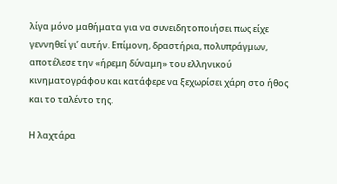λίγα μόνο μαθήματα για να συνειδητοποιήσει πως είχε γεννηθεί γι’ αυτήν. Επίμονη, δραστήρια, πολυπράγμων, αποτέλεσε την «ήρεμη δύναμη» του ελληνικού κινηματογράφου και κατάφερε να ξεχωρίσει χάρη στο ήθος και το ταλέντο της.

Η λαχτάρα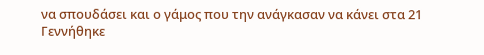να σπουδάσει και ο γάμος που την ανάγκασαν να κάνει στα 21
Γεννήθηκε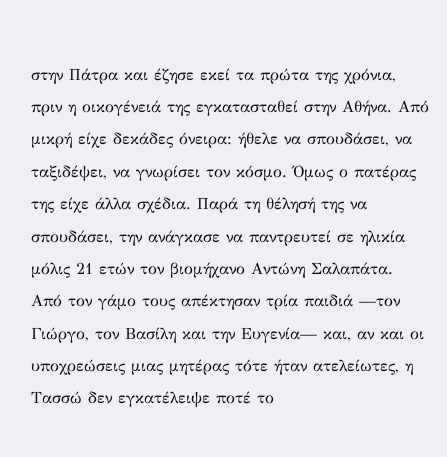στην Πάτρα και έζησε εκεί τα πρώτα της χρόνια, πριν η οικογένειά της εγκατασταθεί στην Αθήνα. Από μικρή είχε δεκάδες όνειρα: ήθελε να σπουδάσει, να ταξιδέψει, να γνωρίσει τον κόσμο. Όμως ο πατέρας της είχε άλλα σχέδια. Παρά τη θέλησή της να σπουδάσει, την ανάγκασε να παντρευτεί σε ηλικία μόλις 21 ετών τον βιομήχανο Αντώνη Σαλαπάτα.
Από τον γάμο τους απέκτησαν τρία παιδιά —τον Γιώργο, τον Βασίλη και την Ευγενία— και, αν και οι υποχρεώσεις μιας μητέρας τότε ήταν ατελείωτες, η Τασσώ δεν εγκατέλειψε ποτέ το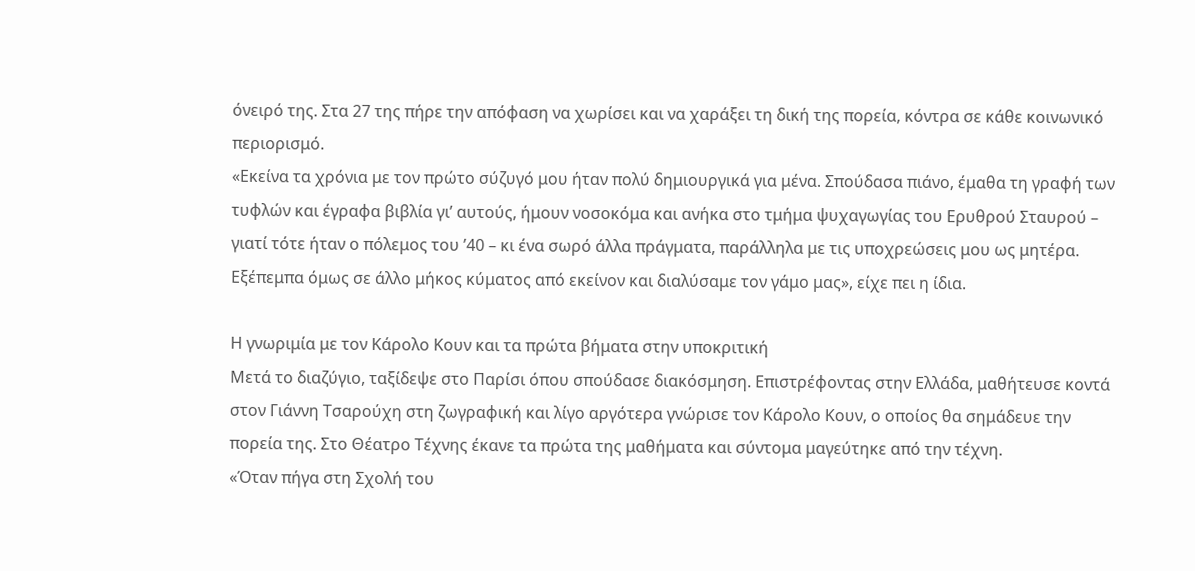όνειρό της. Στα 27 της πήρε την απόφαση να χωρίσει και να χαράξει τη δική της πορεία, κόντρα σε κάθε κοινωνικό περιορισμό.
«Εκείνα τα χρόνια με τον πρώτο σύζυγό μου ήταν πολύ δημιουργικά για μένα. Σπούδασα πιάνο, έμαθα τη γραφή των τυφλών και έγραφα βιβλία γι’ αυτούς, ήμουν νοσοκόμα και ανήκα στο τμήμα ψυχαγωγίας του Ερυθρού Σταυρού – γιατί τότε ήταν ο πόλεμος του ’40 – κι ένα σωρό άλλα πράγματα, παράλληλα με τις υποχρεώσεις μου ως μητέρα. Εξέπεμπα όμως σε άλλο μήκος κύματος από εκείνον και διαλύσαμε τον γάμο μας», είχε πει η ίδια.

Η γνωριμία με τον Κάρολο Κουν και τα πρώτα βήματα στην υποκριτική
Μετά το διαζύγιο, ταξίδεψε στο Παρίσι όπου σπούδασε διακόσμηση. Επιστρέφοντας στην Ελλάδα, μαθήτευσε κοντά στον Γιάννη Τσαρούχη στη ζωγραφική και λίγο αργότερα γνώρισε τον Κάρολο Κουν, ο οποίος θα σημάδευε την πορεία της. Στο Θέατρο Τέχνης έκανε τα πρώτα της μαθήματα και σύντομα μαγεύτηκε από την τέχνη.
«Όταν πήγα στη Σχολή του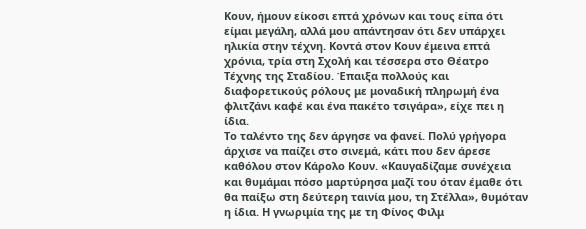Κουν, ήμουν είκοσι επτά χρόνων και τους είπα ότι είμαι μεγάλη, αλλά μου απάντησαν ότι δεν υπάρχει ηλικία στην τέχνη. Κοντά στον Κουν έμεινα επτά χρόνια, τρία στη Σχολή και τέσσερα στο Θέατρο Τέχνης της Σταδίου. Έπαιξα πολλούς και διαφορετικούς ρόλους με μοναδική πληρωμή ένα φλιτζάνι καφέ και ένα πακέτο τσιγάρα», είχε πει η ίδια.
Το ταλέντο της δεν άργησε να φανεί. Πολύ γρήγορα άρχισε να παίζει στο σινεμά, κάτι που δεν άρεσε καθόλου στον Κάρολο Κουν. «Καυγαδίζαμε συνέχεια και θυμάμαι πόσο μαρτύρησα μαζί του όταν έμαθε ότι θα παίξω στη δεύτερη ταινία μου, τη Στέλλα», θυμόταν η ίδια. Η γνωριμία της με τη Φίνος Φιλμ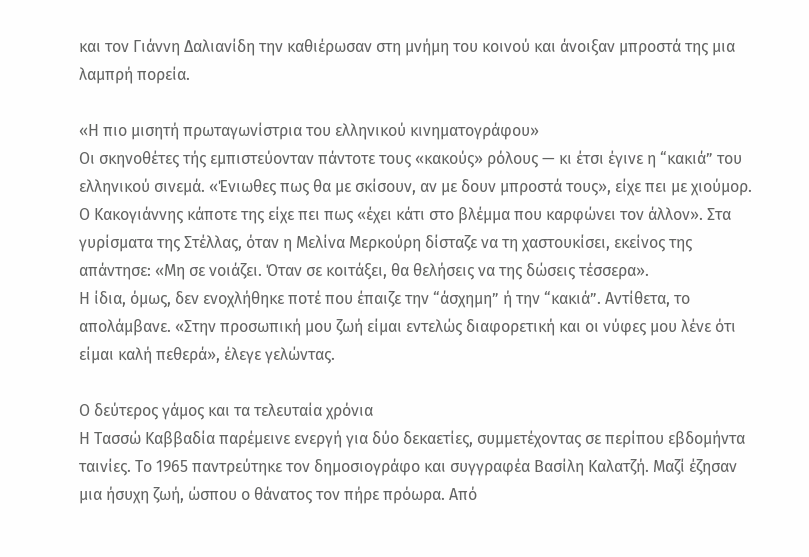και τον Γιάννη Δαλιανίδη την καθιέρωσαν στη μνήμη του κοινού και άνοιξαν μπροστά της μια λαμπρή πορεία.

«Η πιο μισητή πρωταγωνίστρια του ελληνικού κινηματογράφου»
Οι σκηνοθέτες τής εμπιστεύονταν πάντοτε τους «κακούς» ρόλους — κι έτσι έγινε η “κακιά” του ελληνικού σινεμά. «Ένιωθες πως θα με σκίσουν, αν με δουν μπροστά τους», είχε πει με χιούμορ.
Ο Κακογιάννης κάποτε της είχε πει πως «έχει κάτι στο βλέμμα που καρφώνει τον άλλον». Στα γυρίσματα της Στέλλας, όταν η Μελίνα Μερκούρη δίσταζε να τη χαστουκίσει, εκείνος της απάντησε: «Μη σε νοιάζει. Όταν σε κοιτάξει, θα θελήσεις να της δώσεις τέσσερα».
Η ίδια, όμως, δεν ενοχλήθηκε ποτέ που έπαιζε την “άσχημη” ή την “κακιά”. Αντίθετα, το απολάμβανε. «Στην προσωπική μου ζωή είμαι εντελώς διαφορετική και οι νύφες μου λένε ότι είμαι καλή πεθερά», έλεγε γελώντας.

Ο δεύτερος γάμος και τα τελευταία χρόνια
Η Τασσώ Καββαδία παρέμεινε ενεργή για δύο δεκαετίες, συμμετέχοντας σε περίπου εβδομήντα ταινίες. Το 1965 παντρεύτηκε τον δημοσιογράφο και συγγραφέα Βασίλη Καλατζή. Μαζί έζησαν μια ήσυχη ζωή, ώσπου ο θάνατος τον πήρε πρόωρα. Από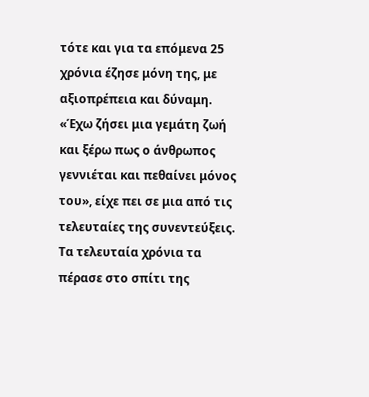τότε και για τα επόμενα 25 χρόνια έζησε μόνη της, με αξιοπρέπεια και δύναμη.
«Έχω ζήσει μια γεμάτη ζωή και ξέρω πως ο άνθρωπος γεννιέται και πεθαίνει μόνος του», είχε πει σε μια από τις τελευταίες της συνεντεύξεις. Τα τελευταία χρόνια τα πέρασε στο σπίτι της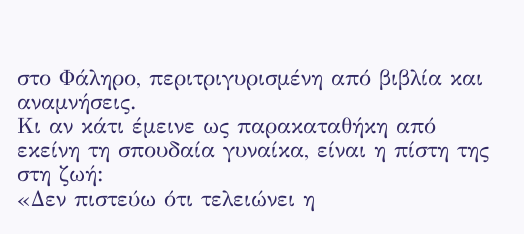στο Φάληρο, περιτριγυρισμένη από βιβλία και αναμνήσεις.
Κι αν κάτι έμεινε ως παρακαταθήκη από εκείνη τη σπουδαία γυναίκα, είναι η πίστη της στη ζωή:
«Δεν πιστεύω ότι τελειώνει η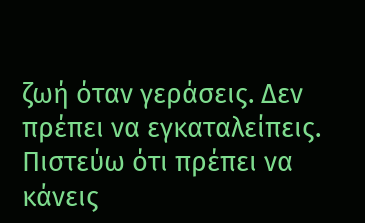ζωή όταν γεράσεις. Δεν πρέπει να εγκαταλείπεις. Πιστεύω ότι πρέπει να κάνεις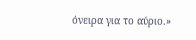όνειρα για το αύριο.»